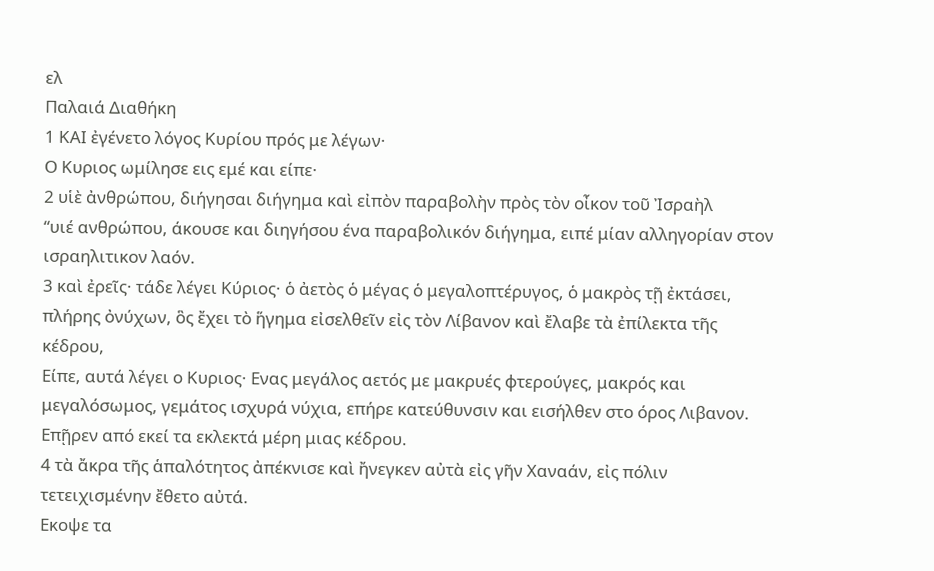ελ
Παλαιά Διαθήκη
1 ΚΑΙ ἐγένετο λόγος Κυρίου πρός με λέγων·
Ο Κυριος ωμίλησε εις εμέ και είπε·
2 υἱὲ ἀνθρώπου, διήγησαι διήγημα καὶ εἰπὸν παραβολὴν πρὸς τὸν οἶκον τοῦ Ἰσραὴλ
“υιέ ανθρώπου, άκουσε και διηγήσου ένα παραβολικόν διήγημα, ειπέ μίαν αλληγορίαν στον ισραηλιτικον λαόν.
3 καὶ ἐρεῖς· τάδε λέγει Κύριος· ὁ ἀετὸς ὁ μέγας ὁ μεγαλοπτέρυγος, ὁ μακρὸς τῇ ἐκτάσει, πλήρης ὀνύχων, ὃς ἔχει τὸ ἥγημα εἰσελθεῖν εἰς τὸν Λίβανον καὶ ἔλαβε τὰ ἐπίλεκτα τῆς κέδρου,
Είπε, αυτά λέγει ο Κυριος· Ενας μεγάλος αετός με μακρυές φτερούγες, μακρός και μεγαλόσωμος, γεμάτος ισχυρά νύχια, επήρε κατεύθυνσιν και εισήλθεν στο όρος Λιβανον. Επῇρεν από εκεί τα εκλεκτά μέρη μιας κέδρου.
4 τὰ ἄκρα τῆς ἁπαλότητος ἀπέκνισε καὶ ἤνεγκεν αὐτὰ εἰς γῆν Χαναάν, εἰς πόλιν τετειχισμένην ἔθετο αὐτά.
Εκοψε τα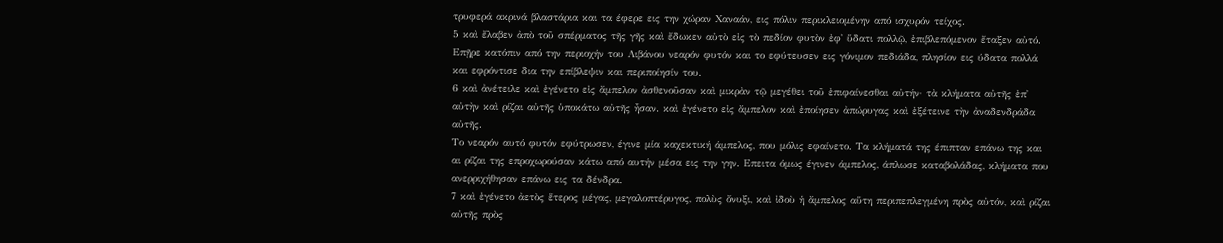τρυφερά ακρινά βλαστάρια και τα έφερε εις την χώραν Χαναάν, εις πόλιν περικλειομένην από ισχυρόν τείχος.
5 καὶ ἔλαβεν ἀπὸ τοῦ σπέρματος τῆς γῆς καὶ ἔδωκεν αὐτὸ εἰς τὸ πεδίον φυτὸν ἐφ᾿ ὕδατι πολλῷ, ἐπιβλεπόμενον ἔταξεν αὐτό.
Επῇρε κατόπιν από την περιοχήν του Λιβάνου νεαρόν φυτόν και το εφύτευσεν εις γόνιμον πεδιάδα, πλησίον εις ύδατα πολλά και εφρόντισε δια την επίβλεψιν και περιποίησίν του.
6 καὶ ἀνέτειλε καὶ ἐγένετο εἰς ἄμπελον ἀσθενοῦσαν καὶ μικρὰν τῷ μεγέθει τοῦ ἐπιφαίνεσθαι αὐτήν· τὰ κλήματα αὐτῆς ἐπ᾿ αὐτὴν καὶ ρίζαι αὐτῆς ὑποκάτω αὐτῆς ἦσαν. καὶ ἐγένετο εἰς ἄμπελον καὶ ἐποίησεν ἀπώρυγας καὶ ἐξέτεινε τὴν ἀναδενδράδα αὐτῆς.
Το νεαρόν αυτό φυτόν εφύτρωσεν, έγινε μία καχεκτική άμπελος, που μόλις εφαίνετο. Τα κλήματά της έπιπταν επάνω της και αι ρίζαι της επροχωρούσαν κάτω από αυτήν μέσα εις την γην. Επειτα όμως έγινεν άμπελος, άπλωσε καταβολάδας, κλήματα που ανερριχήθησαν επάνω εις τα δένδρα.
7 καὶ ἐγένετο ἀετὸς ἕτερος μέγας, μεγαλοπτέρυγος, πολὺς ὄνυξι, καὶ ἰδοὺ ἡ ἄμπελος αὕτη περιπεπλεγμένη πρὸς αὐτόν, καὶ ρίζαι αὐτῆς πρὸς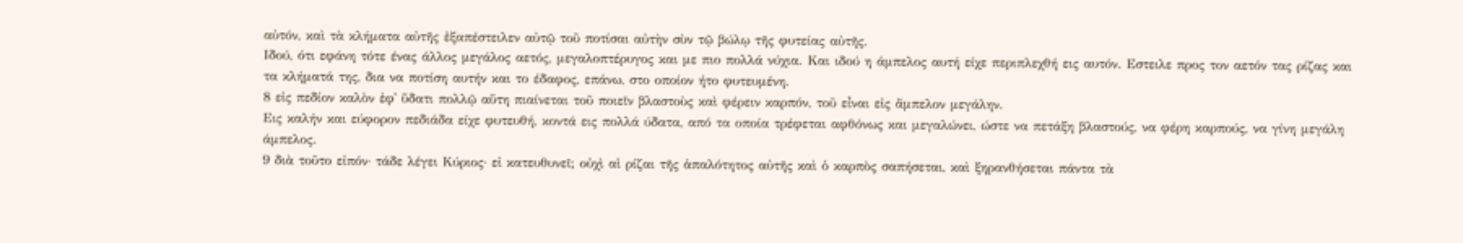αὐτόν, καὶ τὰ κλήματα αὐτῆς ἐξαπέστειλεν αὐτῷ τοῦ ποτίσαι αὐτὴν σὺν τῷ βώλῳ τῆς φυτείας αὐτῆς.
Ιδού, ότι εφάνη τότε ένας άλλος μεγάλος αετός, μεγαλοπτέρυγος και με πιο πολλά νύχια. Και ιδού η άμπελος αυτή είχε περιπλεχθή εις αυτόν. Εστειλε προς τον αετόν τας ρίζας και τα κλήματά της, δια να ποτίση αυτήν και το έδαφος, επάνω, στο οποίον ήτο φυτευμένη.
8 εἰς πεδίον καλὸν ἐφ᾿ ὕδατι πολλῷ αὕτη πιαίνεται τοῦ ποιεῖν βλαστοὺς καὶ φέρειν καρπόν, τοῦ εἶναι εἰς ἄμπελον μεγάλην.
Εις καλήν και εύφορον πεδιάδα είχε φυτευθή, κοντά εις πολλά ύδατα, από τα οποία τρέφεται αφθόνως και μεγαλώνει, ώστε να πετάξη βλαστούς, να φέρη καρπούς, να γίνη μεγάλη άμπελος.
9 διὰ τοῦτο εἰπόν· τάδε λέγει Κύριος· εἰ κατευθυνεῖ; οὐχὶ αἱ ρίζαι τῆς ἁπαλότητος αὐτῆς καὶ ὁ καρπὸς σαπήσεται, καὶ ξηρανθήσεται πάντα τὰ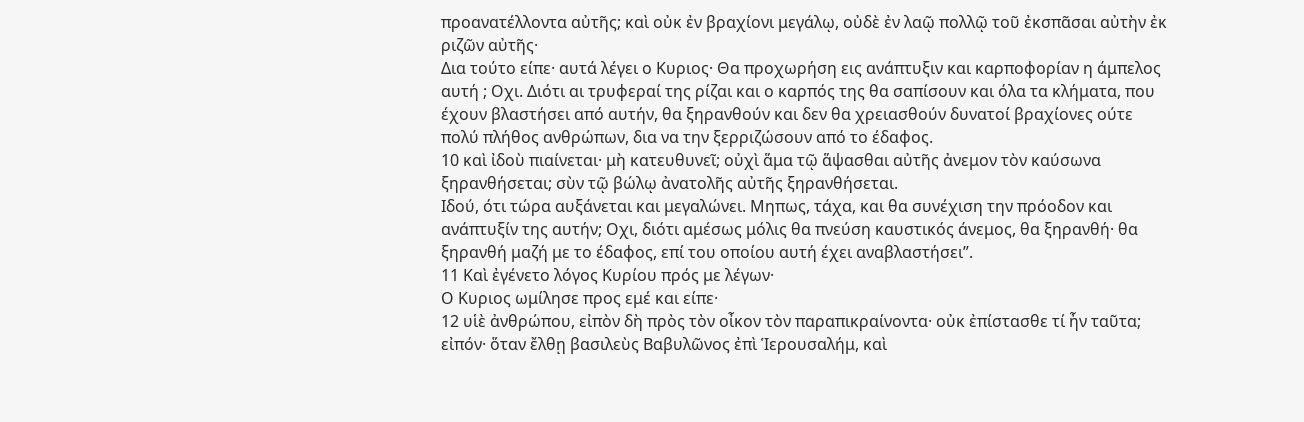προανατέλλοντα αὐτῆς; καὶ οὐκ ἐν βραχίονι μεγάλῳ, οὐδὲ ἐν λαῷ πολλῷ τοῦ ἐκσπᾶσαι αὐτὴν ἐκ ριζῶν αὐτῆς·
Δια τούτο είπε· αυτά λέγει ο Κυριος· Θα προχωρήση εις ανάπτυξιν και καρποφορίαν η άμπελος αυτή ; Οχι. Διότι αι τρυφεραί της ρίζαι και ο καρπός της θα σαπίσουν και όλα τα κλήματα, που έχουν βλαστήσει από αυτήν, θα ξηρανθούν και δεν θα χρειασθούν δυνατοί βραχίονες ούτε πολύ πλήθος ανθρώπων, δια να την ξερριζώσουν από το έδαφος.
10 καὶ ἰδοὺ πιαίνεται· μὴ κατευθυνεῖ; οὐχὶ ἅμα τῷ ἅψασθαι αὐτῆς ἀνεμον τὸν καύσωνα ξηρανθήσεται; σὺν τῷ βώλῳ ἀνατολῆς αὐτῆς ξηρανθήσεται.
Ιδού, ότι τώρα αυξάνεται και μεγαλώνει. Μηπως, τάχα, και θα συνέχιση την πρόοδον και ανάπτυξίν της αυτήν; Οχι, διότι αμέσως μόλις θα πνεύση καυστικός άνεμος, θα ξηρανθή· θα ξηρανθή μαζή με το έδαφος, επί του οποίου αυτή έχει αναβλαστήσει”.
11 Καὶ ἐγένετο λόγος Κυρίου πρός με λέγων·
Ο Κυριος ωμίλησε προς εμέ και είπε·
12 υἱὲ ἀνθρώπου, εἰπὸν δὴ πρὸς τὸν οἶκον τὸν παραπικραίνοντα· οὐκ ἐπίστασθε τί ἦν ταῦτα; εἰπόν· ὅταν ἔλθῃ βασιλεὺς Βαβυλῶνος ἐπὶ Ἱερουσαλήμ, καὶ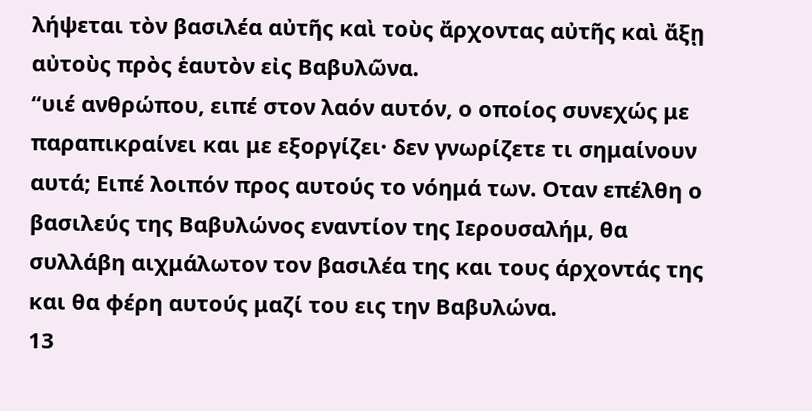λήψεται τὸν βασιλέα αὐτῆς καὶ τοὺς ἄρχοντας αὐτῆς καὶ ἄξῃ αὐτοὺς πρὸς ἑαυτὸν εἰς Βαβυλῶνα.
“υιέ ανθρώπου, ειπέ στον λαόν αυτόν, ο οποίος συνεχώς με παραπικραίνει και με εξοργίζει· δεν γνωρίζετε τι σημαίνουν αυτά; Ειπέ λοιπόν προς αυτούς το νόημά των. Οταν επέλθη ο βασιλεύς της Βαβυλώνος εναντίον της Ιερουσαλήμ, θα συλλάβη αιχμάλωτον τον βασιλέα της και τους άρχοντάς της και θα φέρη αυτούς μαζί του εις την Βαβυλώνα.
13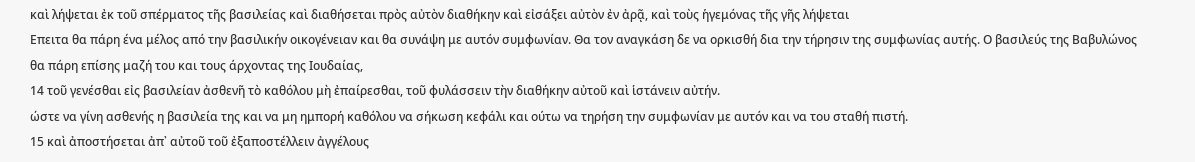καὶ λήψεται ἐκ τοῦ σπέρματος τῆς βασιλείας καὶ διαθήσεται πρὸς αὐτὸν διαθήκην καὶ εἰσάξει αὐτὸν ἐν ἀρᾷ, καὶ τοὺς ἡγεμόνας τῆς γῆς λήψεται
Επειτα θα πάρη ένα μέλος από την βασιλικήν οικογένειαν και θα συνάψη με αυτόν συμφωνίαν. Θα τον αναγκάση δε να ορκισθή δια την τήρησιν της συμφωνίας αυτής. Ο βασιλεύς της Βαβυλώνος θα πάρη επίσης μαζή του και τους άρχοντας της Ιουδαίας,
14 τοῦ γενέσθαι εἰς βασιλείαν ἀσθενῆ τὸ καθόλου μὴ ἐπαίρεσθαι, τοῦ φυλάσσειν τὴν διαθήκην αὐτοῦ καὶ ἱστάνειν αὐτήν.
ώστε να γίνη ασθενής η βασιλεία της και να μη ημπορή καθόλου να σήκωση κεφάλι και ούτω να τηρήση την συμφωνίαν με αυτόν και να του σταθή πιστή.
15 καὶ ἀποστήσεται ἀπ᾿ αὐτοῦ τοῦ ἐξαποστέλλειν ἀγγέλους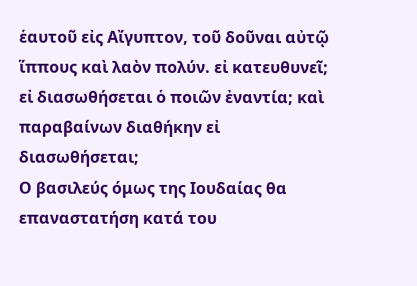ἑαυτοῦ εἰς Αἴγυπτον, τοῦ δοῦναι αὐτῷ ἵππους καὶ λαὸν πολύν. εἰ κατευθυνεῖ; εἰ διασωθήσεται ὁ ποιῶν ἐναντία; καὶ παραβαίνων διαθήκην εἰ διασωθήσεται;
Ο βασιλεύς όμως της Ιουδαίας θα επαναστατήση κατά του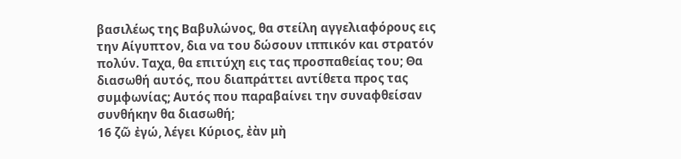βασιλέως της Βαβυλώνος, θα στείλη αγγελιαφόρους εις την Αίγυπτον, δια να του δώσουν ιππικόν και στρατόν πολύν. Ταχα, θα επιτύχη εις τας προσπαθείας του; Θα διασωθή αυτός, που διαπράττει αντίθετα προς τας συμφωνίας; Αυτός που παραβαίνει την συναφθείσαν συνθήκην θα διασωθή;
16 ζῶ ἐγώ, λέγει Κύριος, ἐὰν μὴ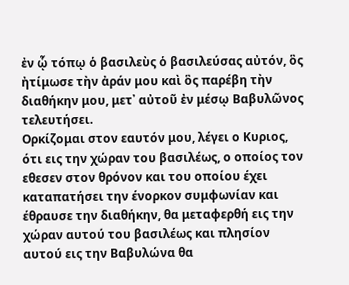ἐν ᾧ τόπῳ ὁ βασιλεὺς ὁ βασιλεύσας αὐτόν, ὃς ἠτίμωσε τὴν ἀράν μου καὶ ὃς παρέβη τὴν διαθήκην μου, μετ᾿ αὐτοῦ ἐν μέσῳ Βαβυλῶνος τελευτήσει.
Ορκίζομαι στον εαυτόν μου, λέγει ο Κυριος, ότι εις την χώραν του βασιλέως, ο οποίος τον εθεσεν στον θρόνον και του οποίου έχει καταπατήσει την ένορκον συμφωνίαν και έθραυσε την διαθήκην, θα μεταφερθή εις την χώραν αυτού του βασιλέως και πλησίον αυτού εις την Βαβυλώνα θα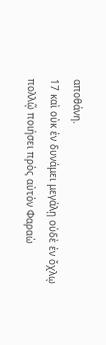αποθάνη.
17 καὶ οὐκ ἐν δυνάμει μεγάλῃ οὐδὲ ἐν ὄχλῳ πολλῷ ποιήσει πρὸς αὐτὸν Φαραὼ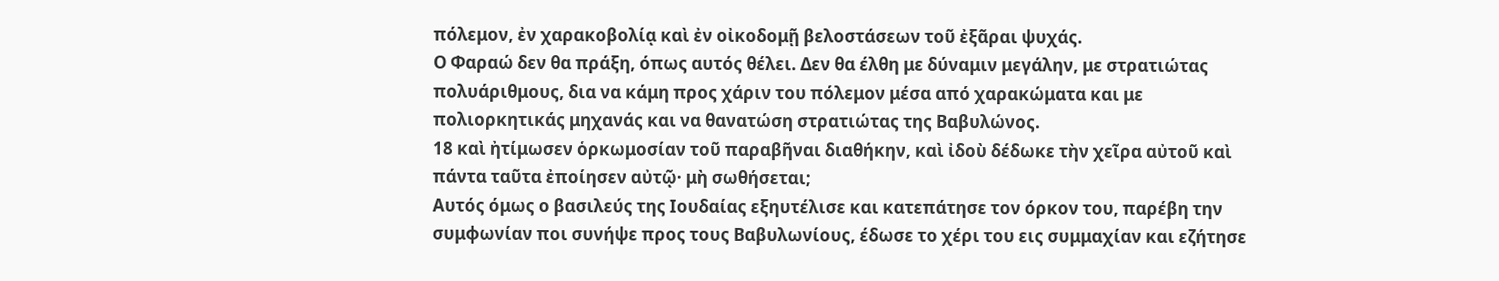πόλεμον, ἐν χαρακοβολίᾳ καὶ ἐν οἰκοδομῇ βελοστάσεων τοῦ ἐξᾶραι ψυχάς.
Ο Φαραώ δεν θα πράξη, όπως αυτός θέλει. Δεν θα έλθη με δύναμιν μεγάλην, με στρατιώτας πολυάριθμους, δια να κάμη προς χάριν του πόλεμον μέσα από χαρακώματα και με πολιορκητικάς μηχανάς και να θανατώση στρατιώτας της Βαβυλώνος.
18 καὶ ἠτίμωσεν ὁρκωμοσίαν τοῦ παραβῆναι διαθήκην, καὶ ἰδοὺ δέδωκε τὴν χεῖρα αὐτοῦ καὶ πάντα ταῦτα ἐποίησεν αὐτῷ· μὴ σωθήσεται;
Αυτός όμως ο βασιλεύς της Ιουδαίας εξηυτέλισε και κατεπάτησε τον όρκον του, παρέβη την συμφωνίαν ποι συνήψε προς τους Βαβυλωνίους, έδωσε το χέρι του εις συμμαχίαν και εζήτησε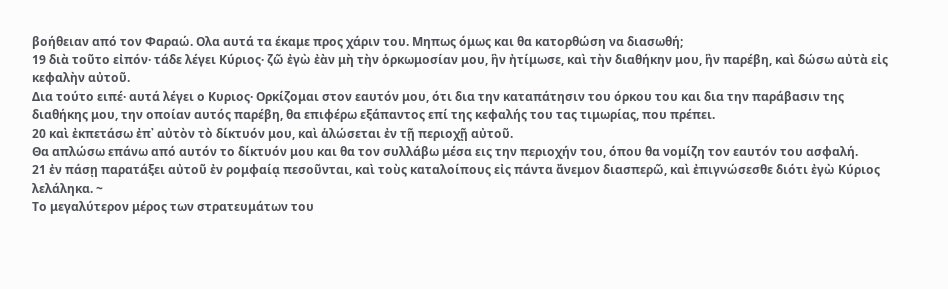βοήθειαν από τον Φαραώ. Ολα αυτά τα έκαμε προς χάριν του. Μηπως όμως και θα κατορθώση να διασωθή;
19 διὰ τοῦτο εἰπόν· τάδε λέγει Κύριος· ζῶ ἐγὼ ἐὰν μὴ τὴν ὁρκωμοσίαν μου, ἣν ἠτίμωσε, καὶ τὴν διαθήκην μου, ἣν παρέβη, καὶ δώσω αὐτὰ εἰς κεφαλὴν αὐτοῦ.
Δια τούτο ειπέ· αυτά λέγει ο Κυριος· Ορκίζομαι στον εαυτόν μου, ότι δια την καταπάτησιν του όρκου του και δια την παράβασιν της διαθήκης μου, την οποίαν αυτός παρέβη, θα επιφέρω εξάπαντος επί της κεφαλής του τας τιμωρίας, που πρέπει.
20 καὶ ἐκπετάσω ἐπ᾿ αὐτὸν τὸ δίκτυόν μου, καὶ ἁλώσεται ἐν τῇ περιοχῇ αὐτοῦ.
Θα απλώσω επάνω από αυτόν το δίκτυόν μου και θα τον συλλάβω μέσα εις την περιοχήν του, όπου θα νομίζη τον εαυτόν του ασφαλή.
21 ἐν πάσῃ παρατάξει αὐτοῦ ἐν ρομφαίᾳ πεσοῦνται, καὶ τοὺς καταλοίπους εἰς πάντα ἄνεμον διασπερῶ, καὶ ἐπιγνώσεσθε διότι ἐγὼ Κύριος λελάληκα. ~
Το μεγαλύτερον μέρος των στρατευμάτων του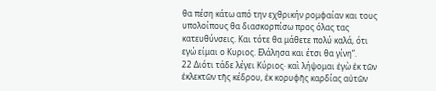θα πέση κάτω από την εχθρικήν ρομφαίαν και τους υπολοίπους θα διασκορπίσω προς όλας τας κατευθύνσεις. Και τότε θα μάθετε πολύ καλά, ότι εγώ είμαι ο Κυριος. Ελάλησα και έτσι θα γίνη”.
22 Διότι τάδε λέγει Κύριος· καὶ λήψομαι ἐγὼ ἐκ τῶν ἐκλεκτῶν τῆς κέδρου, ἐκ κορυφῆς καρδίας αὐτῶν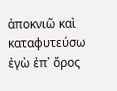ἀποκνιῶ καὶ καταφυτεύσω ἐγὼ ἐπ᾿ ὄρος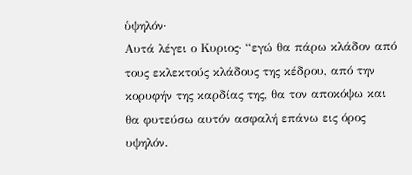ὑψηλόν·
Αυτά λέγει ο Κυριος· “εγώ θα πάρω κλάδον από τους εκλεκτούς κλάδους της κέδρου, από την κορυφήν της καρδίας της, θα τον αποκόψω και θα φυτεύσω αυτόν ασφαλή επάνω εις όρος υψηλόν.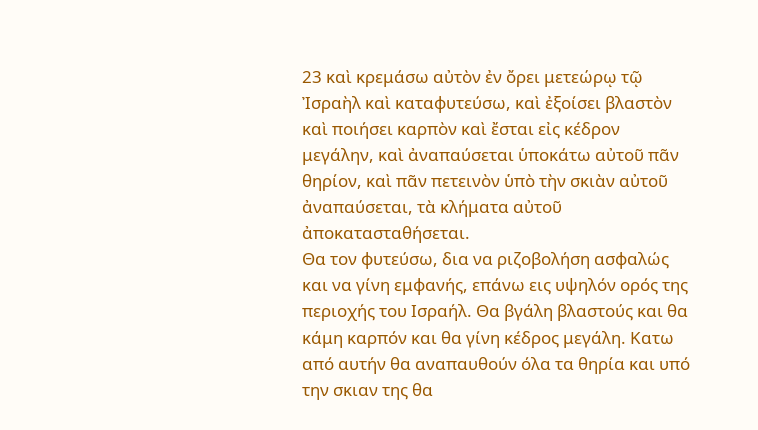23 καὶ κρεμάσω αὐτὸν ἐν ὄρει μετεώρῳ τῷ Ἰσραὴλ καὶ καταφυτεύσω, καὶ ἐξοίσει βλαστὸν καὶ ποιήσει καρπὸν καὶ ἔσται εἰς κέδρον μεγάλην, καὶ ἀναπαύσεται ὑποκάτω αὐτοῦ πᾶν θηρίον, καὶ πᾶν πετεινὸν ὑπὸ τὴν σκιὰν αὐτοῦ ἀναπαύσεται, τὰ κλήματα αὐτοῦ ἀποκατασταθήσεται.
Θα τον φυτεύσω, δια να ριζοβολήση ασφαλώς και να γίνη εμφανής, επάνω εις υψηλόν ορός της περιοχής του Ισραήλ. Θα βγάλη βλαστούς και θα κάμη καρπόν και θα γίνη κέδρος μεγάλη. Κατω από αυτήν θα αναπαυθούν όλα τα θηρία και υπό την σκιαν της θα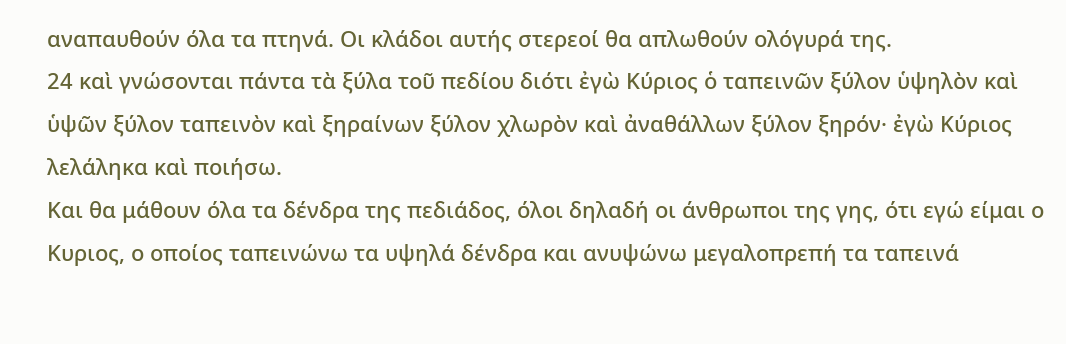αναπαυθούν όλα τα πτηνά. Οι κλάδοι αυτής στερεοί θα απλωθούν ολόγυρά της.
24 καὶ γνώσονται πάντα τὰ ξύλα τοῦ πεδίου διότι ἐγὼ Κύριος ὁ ταπεινῶν ξύλον ὑψηλὸν καὶ ὑψῶν ξύλον ταπεινὸν καὶ ξηραίνων ξύλον χλωρὸν καὶ ἀναθάλλων ξύλον ξηρόν· ἐγὼ Κύριος λελάληκα καὶ ποιήσω.
Και θα μάθουν όλα τα δένδρα της πεδιάδος, όλοι δηλαδή οι άνθρωποι της γης, ότι εγώ είμαι ο Κυριος, ο οποίος ταπεινώνω τα υψηλά δένδρα και ανυψώνω μεγαλοπρεπή τα ταπεινά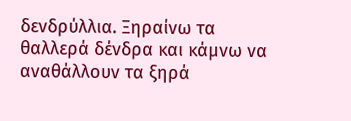δενδρύλλια. Ξηραίνω τα θαλλερά δένδρα και κάμνω να αναθάλλουν τα ξηρά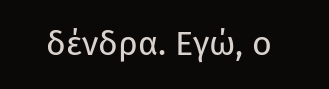δένδρα. Εγώ, ο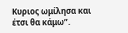Κυριος ωμίλησα και έτσι θα κάμω”.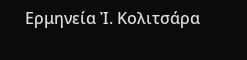Ερμηνεία Ἰ. Κολιτσάρα